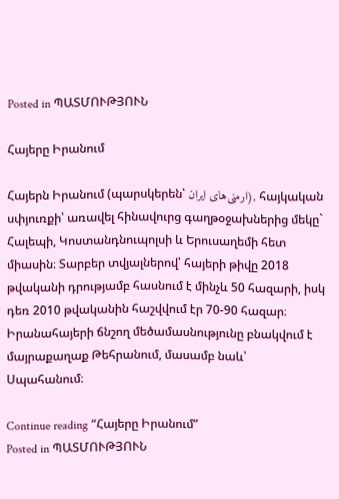Posted in ՊԱՏՄՈՒԹՅՈՒՆ

Հայերը Իրանում

Հայերն Իրանում (պարսկերեն՝ ارمنی‌های ایران), հայկական սփյուռքի՝ առավել հինավուրց գաղթօջախներից մեկը` Հալեպի, Կոստանդնուպոլսի և Երուսաղեմի հետ միասին։ Տարբեր տվյալներով՝ հայերի թիվը 2018 թվականի դրությամբ հասնում է մինչև 50 հազարի, իսկ դեռ 2010 թվականին հաշվվում էր 70-90 հազար։ Իրանահայերի ճնշող մեծամասնությունը բնակվում է մայրաքաղաք Թեհրանում, մասամբ նաև՝ Սպահանում։

Continue reading “Հայերը Իրանում”
Posted in ՊԱՏՄՈՒԹՅՈՒՆ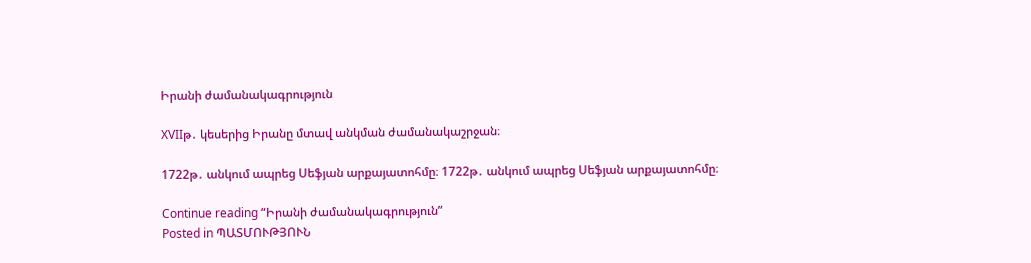Իրանի ժամանակագրություն

XVIIթ․ կեսերից Իրանը մտավ անկման ժամանակաշրջան։

1722թ․ անկում ապրեց Սեֆյան արքայատոհմը։ 1722թ․ անկում ապրեց Սեֆյան արքայատոհմը։

Continue reading “Իրանի ժամանակագրություն”
Posted in ՊԱՏՄՈՒԹՅՈՒՆ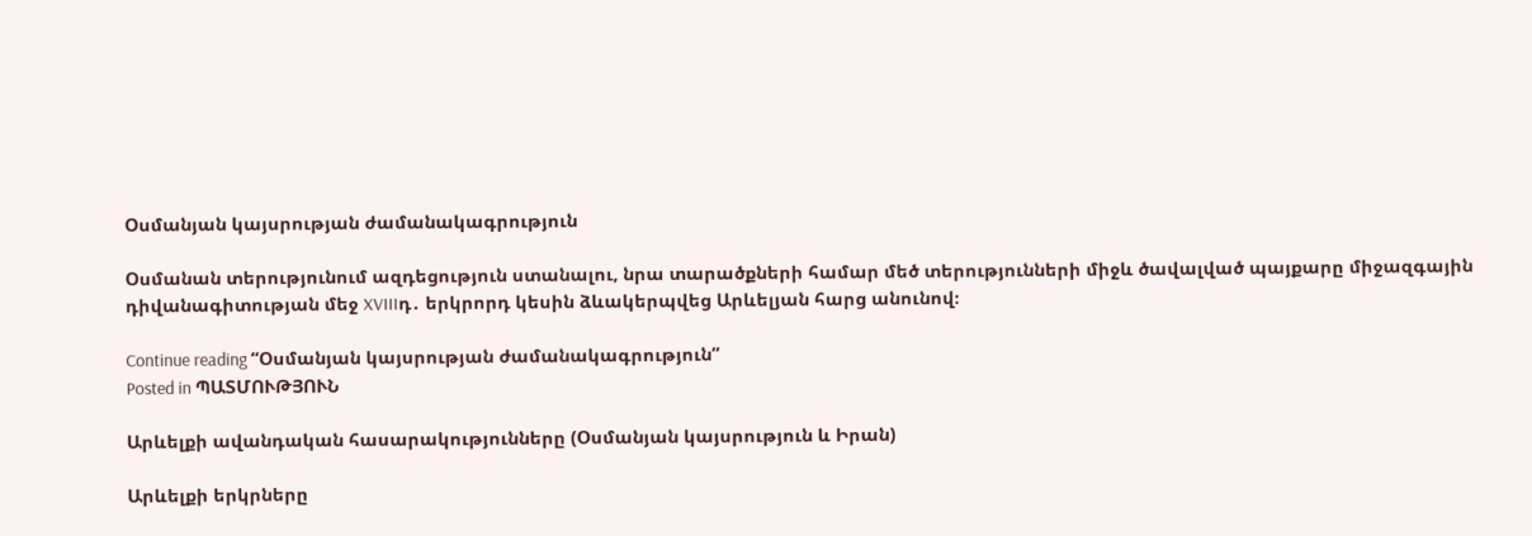Օսմանյան կայսրության ժամանակագրություն

Օսմանան տերությունում ազդեցություն ստանալու, նրա տարածքների համար մեծ տերությունների միջև ծավալված պայքարը միջազգային դիվանագիտության մեջ XVIIIդ․ երկրորդ կեսին ձևակերպվեց Արևելյան հարց անունով։

Continue reading “Օսմանյան կայսրության ժամանակագրություն”
Posted in ՊԱՏՄՈՒԹՅՈՒՆ

Արևելքի ավանդական հասարակությունները (Օսմանյան կայսրություն և Իրան)

Արևելքի երկրները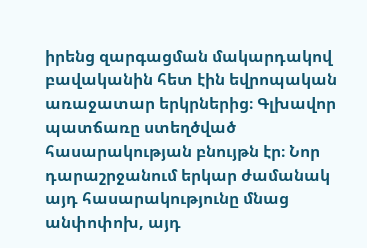իրենց զարգացման մակարդակով բավականին հետ էին եվրոպական առաջատար երկրներից։ Գլխավոր պատճառը ստեղծված հասարակության բնույթն էր։ Նոր դարաշրջանում երկար ժամանակ այդ հասարակությունը մնաց անփոփոխ, այդ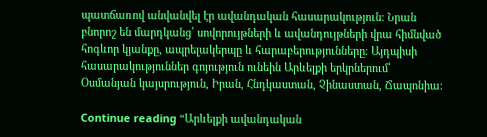պատճառով անվանվել էր ավանդական հասարակություն։ Նրան բնորոշ են մարդկանց՝ սովորույթների և ավանդույթների վրա հիմնված հոգևոր կյանքը, ապրելակերպը և հարաբերությունները։ Այդպիսի հասարակություններ գոյություն ունեին Արևելքի երկրներում՝ Օսմանյան կայսրություն, Իրան, Հնդկաստան, Չինաստան, Ճապոնիա։

Continue reading “Արևելքի ավանդական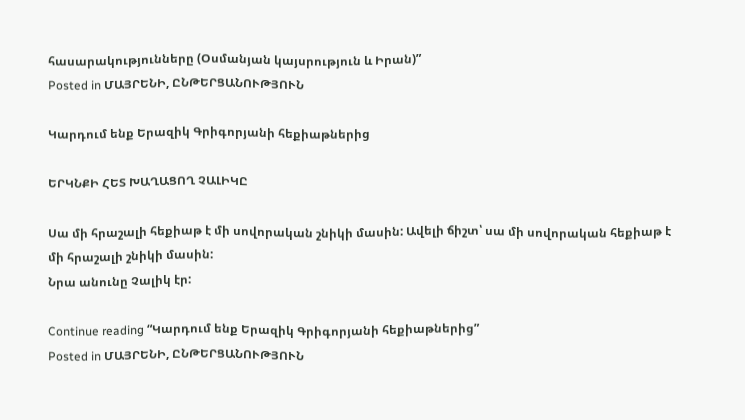հասարակությունները (Օսմանյան կայսրություն և Իրան)”
Posted in ՄԱՅՐԵՆԻ, ԸՆԹԵՐՑԱՆՈՒԹՅՈՒՆ

Կարդում ենք Երազիկ Գրիգորյանի հեքիաթներից

ԵՐԿՆՔԻ ՀԵՏ ԽԱՂԱՑՈՂ ՉԱԼԻԿԸ

Սա մի հրաշալի հեքիաթ է մի սովորական շնիկի մասին: Ավելի ճիշտ՝ սա մի սովորական հեքիաթ է մի հրաշալի շնիկի մասին:
Նրա անունը Չալիկ էր:

Continue reading “Կարդում ենք Երազիկ Գրիգորյանի հեքիաթներից”
Posted in ՄԱՅՐԵՆԻ, ԸՆԹԵՐՑԱՆՈՒԹՅՈՒՆ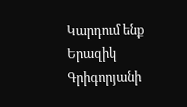Կարդում ենք Երազիկ Գրիգորյանի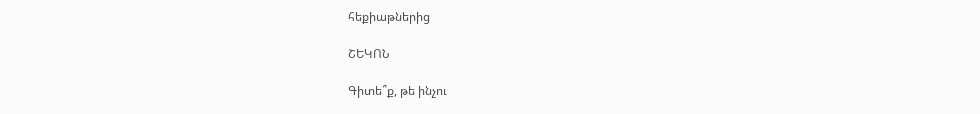հեքիաթներից

ՇԵԿՈՆ

Գիտե՞ք, թե ինչու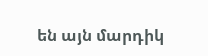են այն մարդիկ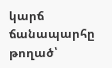կարճ ճանապարհը թողած՝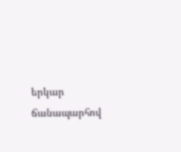երկար ճանապարհով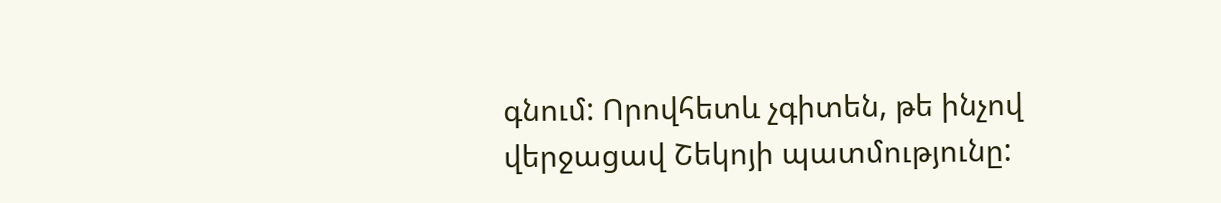գնում: Որովհետև չգիտեն, թե ինչով վերջացավ Շեկոյի պատմությունը: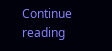Continue reading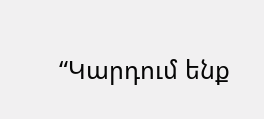“Կարդում ենք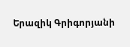Երազիկ Գրիգորյանի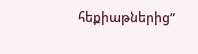հեքիաթներից”